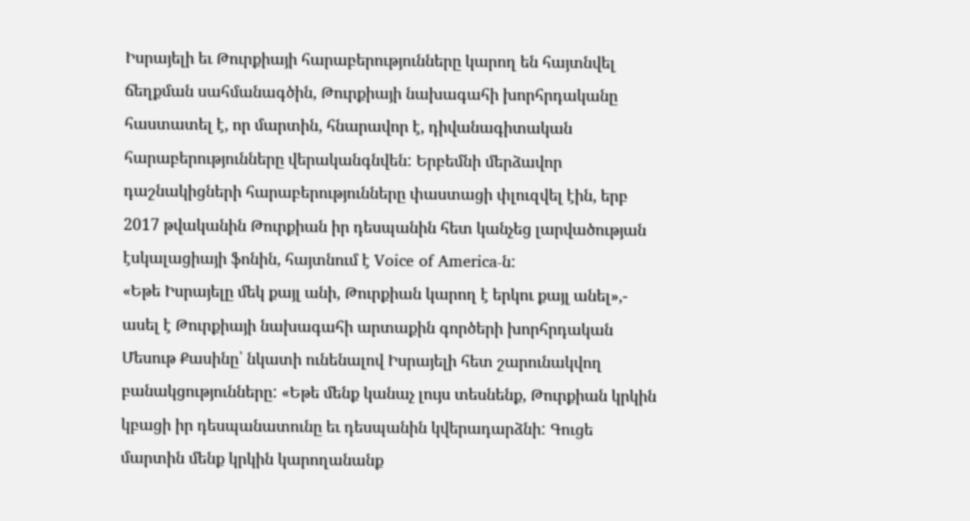Իսրայելի եւ Թուրքիայի հարաբերությունները կարող են հայտնվել ճեղքման սահմանագծին, Թուրքիայի նախագահի խորհրդականը հաստատել է, որ մարտին, հնարավոր է, դիվանագիտական հարաբերությունները վերականգնվեն: Երբեմնի մերձավոր դաշնակիցների հարաբերությունները փաստացի փլուզվել էին, երբ 2017 թվականին Թուրքիան իր դեսպանին հետ կանչեց լարվածության էսկալացիայի ֆոնին, հայտնում է Voice of America-ն:
«Եթե Իսրայելը մեկ քայլ անի, Թուրքիան կարող է երկու քայլ անել»,- ասել է Թուրքիայի նախագահի արտաքին գործերի խորհրդական Մեսութ Քասինը՝ նկատի ունենալով Իսրայելի հետ շարունակվող բանակցությունները: «Եթե մենք կանաչ լույս տեսնենք, Թուրքիան կրկին կբացի իր դեսպանատունը եւ դեսպանին կվերադարձնի: Գուցե մարտին մենք կրկին կարողանանք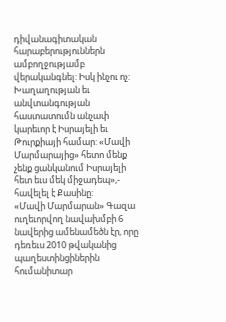դիվանագիտական հարաբերություններն ամբողջությամբ վերականգնել: Իսկ ինչու ոչ: Խաղաղության եւ անվտանգության հաստատումն անչափ կարեւոր է Իսրայելի եւ Թուրքիայի համար: «Մավի Մարմարայից» հետո մենք չենք ցանկանում Իսրայելի հետ եւս մեկ միջադեպ»,- հավելել է Քասինը:
«Մավի Մարմարան» Գազա ուղեւորվող նավախմբի 6 նավերից ամենամեծն էր, որը դեռեւս 2010 թվականից պաղեստինցիներին հումանիտար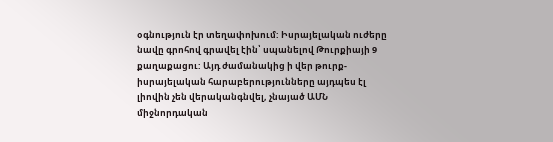օգնություն էր տեղափոխում: Իսրայելական ուժերը նավը գրոհով գրավել էին՝ սպանելով Թուրքիայի 9 քաղաքացու: Այդ ժամանակից ի վեր թուրք-իսրայելական հարաբերությունները այդպես էլ լիովին չեն վերականգնվել, չնայած ԱՄՆ միջնորդական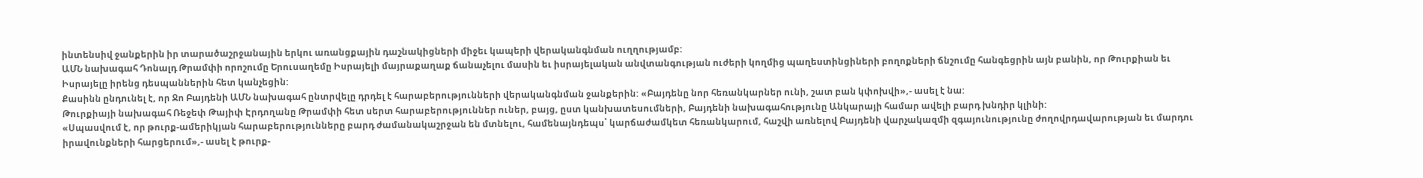ինտենսիվ ջանքերին իր տարածաշրջանային երկու առանցքային դաշնակիցների միջեւ կապերի վերականգնման ուղղությամբ:
ԱՄՆ նախագահ Դոնալդ Թրամփի որոշումը Երուսաղեմը Իսրայելի մայրաքաղաք ճանաչելու մասին եւ իսրայելական անվտանգության ուժերի կողմից պաղեստինցիների բողոքների ճնշումը հանգեցրին այն բանին, որ Թուրքիան եւ Իսրայելը իրենց դեսպաններին հետ կանչեցին:
Քասինն ընդունել է, որ Ջո Բայդենի ԱՄՆ նախագահ ընտրվելը դրդել է հարաբերությունների վերականգնման ջանքերին: «Բայդենը նոր հեռանկարներ ունի, շատ բան կփոխվի»,- ասել է նա:
Թուրքիայի նախագահ Ռեջեփ Թայիփ Էրդողանը Թրամփի հետ սերտ հարաբերություններ ուներ, բայց, ըստ կանխատեսումների, Բայդենի նախագահությունը Անկարայի համար ավելի բարդ խնդիր կլինի:
«Սպասվում է, որ թուրք-ամերիկյան հարաբերությունները բարդ ժամանակաշրջան են մտնելու, համենայնդեպս՝ կարճաժամկետ հեռանկարում, հաշվի առնելով Բայդենի վարչակազմի զգայունությունը ժողովրդավարության եւ մարդու իրավունքների հարցերում»,- ասել է թուրք-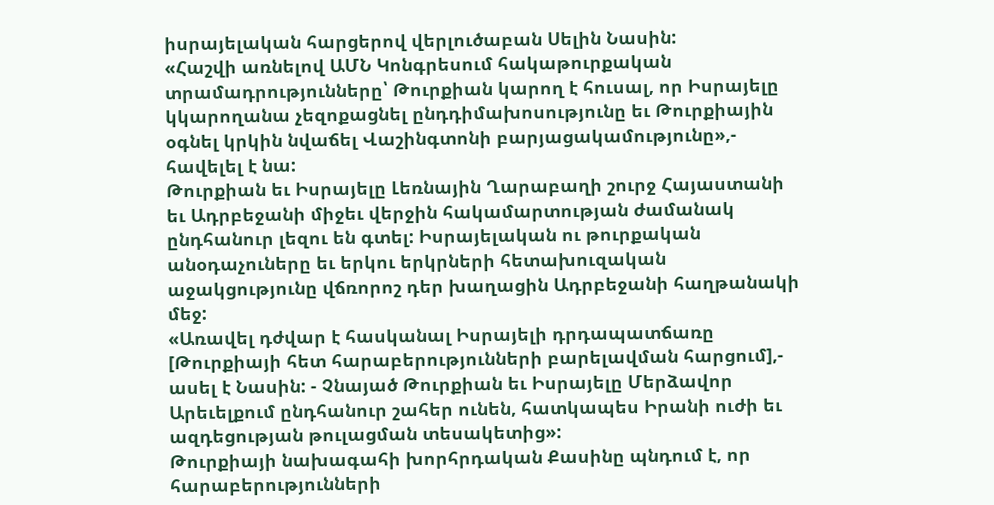իսրայելական հարցերով վերլուծաբան Սելին Նասին:
«Հաշվի առնելով ԱՄՆ Կոնգրեսում հակաթուրքական տրամադրությունները՝ Թուրքիան կարող է հուսալ, որ Իսրայելը կկարողանա չեզոքացնել ընդդիմախոսությունը եւ Թուրքիային օգնել կրկին նվաճել Վաշինգտոնի բարյացակամությունը»,- հավելել է նա:
Թուրքիան եւ Իսրայելը Լեռնային Ղարաբաղի շուրջ Հայաստանի եւ Ադրբեջանի միջեւ վերջին հակամարտության ժամանակ ընդհանուր լեզու են գտել: Իսրայելական ու թուրքական անօդաչուները եւ երկու երկրների հետախուզական աջակցությունը վճռորոշ դեր խաղացին Ադրբեջանի հաղթանակի մեջ:
«Առավել դժվար է հասկանալ Իսրայելի դրդապատճառը [Թուրքիայի հետ հարաբերությունների բարելավման հարցում],- ասել է Նասին: - Չնայած Թուրքիան եւ Իսրայելը Մերձավոր Արեւելքում ընդհանուր շահեր ունեն, հատկապես Իրանի ուժի եւ ազդեցության թուլացման տեսակետից»:
Թուրքիայի նախագահի խորհրդական Քասինը պնդում է, որ հարաբերությունների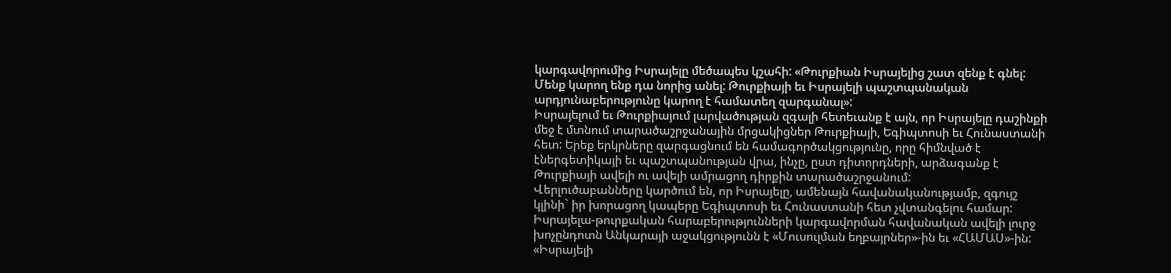կարգավորումից Իսրայելը մեծապես կշահի: «Թուրքիան Իսրայելից շատ զենք է գնել: Մենք կարող ենք դա նորից անել: Թուրքիայի եւ Իսրայելի պաշտպանական արդյունաբերությունը կարող է համատեղ զարգանալ»:
Իսրայելում եւ Թուրքիայում լարվածության զգալի հետեւանք է այն, որ Իսրայելը դաշինքի մեջ է մտնում տարածաշրջանային մրցակիցներ Թուրքիայի, Եգիպտոսի եւ Հունաստանի հետ: Երեք երկրները զարգացնում են համագործակցությունը, որը հիմնված է էներգետիկայի եւ պաշտպանության վրա, ինչը, ըստ դիտորդների, արձագանք է Թուրքիայի ավելի ու ավելի ամրացող դիրքին տարածաշրջանում:
Վերլուծաբանները կարծում են, որ Իսրայելը, ամենայն հավանականությամբ, զգույշ կլինի` իր խորացող կապերը Եգիպտոսի եւ Հունաստանի հետ չվտանգելու համար: Իսրայելա-թուրքական հարաբերությունների կարգավորման հավանական ավելի լուրջ խոչընդոտն Անկարայի աջակցությունն է «Մուսուլման եղբայրներ»-ին եւ «ՀԱՄԱՍ»-ին: «Իսրայելի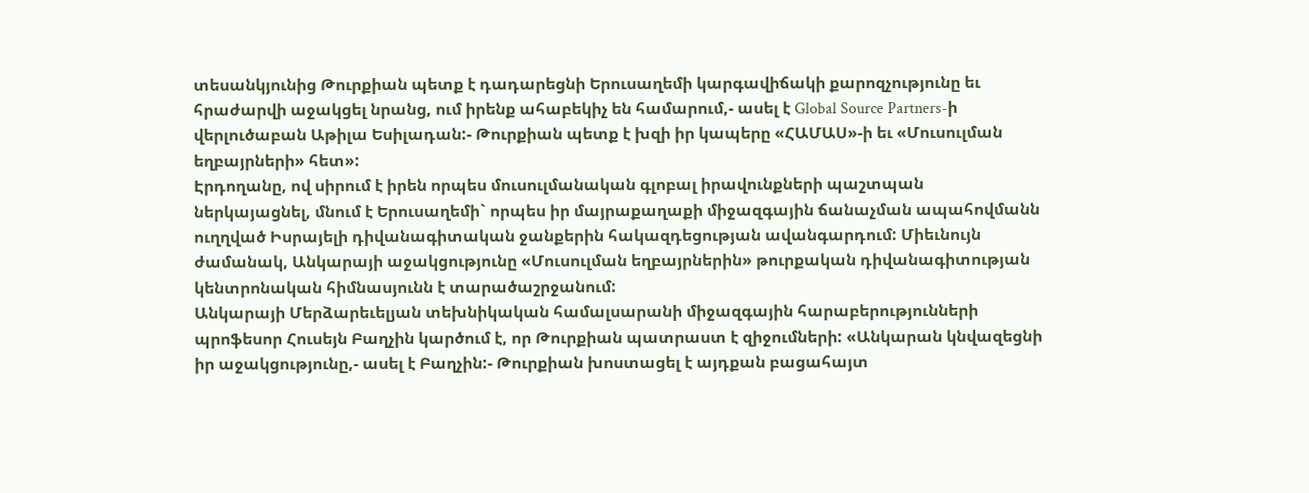տեսանկյունից Թուրքիան պետք է դադարեցնի Երուսաղեմի կարգավիճակի քարոզչությունը եւ հրաժարվի աջակցել նրանց, ում իրենք ահաբեկիչ են համարում,- ասել է Global Source Partners-ի վերլուծաբան Աթիլա Եսիլադան:- Թուրքիան պետք է խզի իր կապերը «ՀԱՄԱՍ»-ի եւ «Մուսուլման եղբայրների» հետ»:
Էրդողանը, ով սիրում է իրեն որպես մուսուլմանական գլոբալ իրավունքների պաշտպան ներկայացնել, մնում է Երուսաղեմի` որպես իր մայրաքաղաքի միջազգային ճանաչման ապահովմանն ուղղված Իսրայելի դիվանագիտական ջանքերին հակազդեցության ավանգարդում: Միեւնույն ժամանակ, Անկարայի աջակցությունը «Մուսուլման եղբայրներին» թուրքական դիվանագիտության կենտրոնական հիմնասյունն է տարածաշրջանում:
Անկարայի Մերձարեւելյան տեխնիկական համալսարանի միջազգային հարաբերությունների պրոֆեսոր Հուսեյն Բաղչին կարծում է, որ Թուրքիան պատրաստ է զիջումների: «Անկարան կնվազեցնի իր աջակցությունը,- ասել է Բաղչին:- Թուրքիան խոստացել է այդքան բացահայտ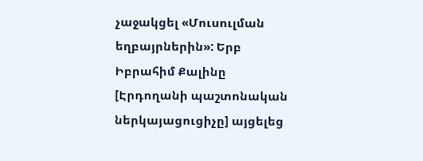չաջակցել «Մուսուլման եղբայրներին»: Երբ Իբրահիմ Քալինը [Էրդողանի պաշտոնական ներկայացուցիչը] այցելեց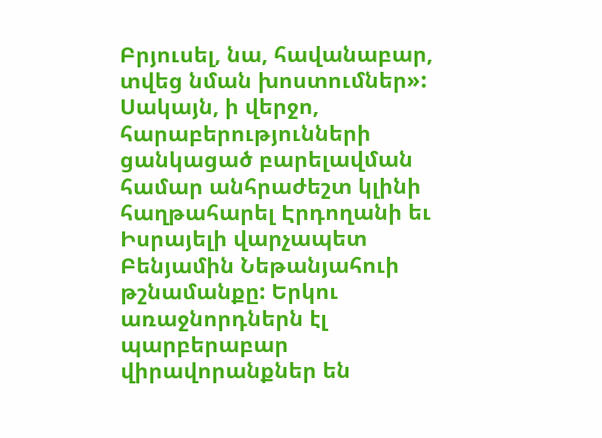Բրյուսել, նա, հավանաբար, տվեց նման խոստումներ»:
Սակայն, ի վերջո, հարաբերությունների ցանկացած բարելավման համար անհրաժեշտ կլինի հաղթահարել Էրդողանի եւ Իսրայելի վարչապետ Բենյամին Նեթանյահուի թշնամանքը: Երկու առաջնորդներն էլ պարբերաբար վիրավորանքներ են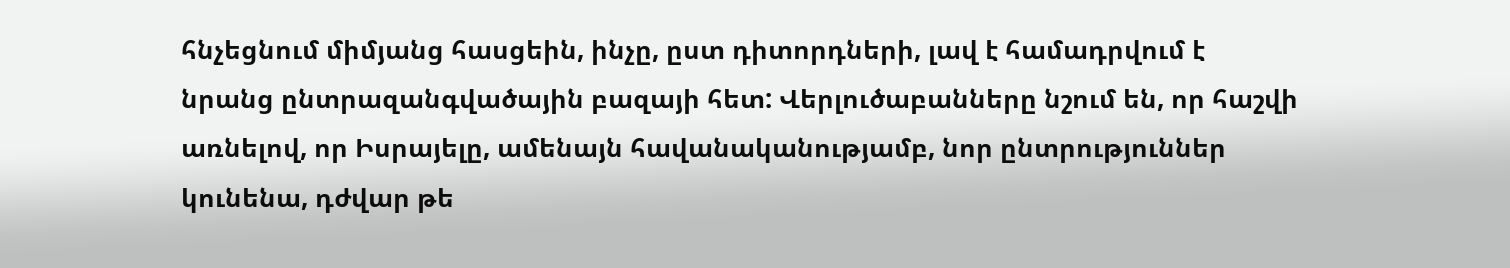հնչեցնում միմյանց հասցեին, ինչը, ըստ դիտորդների, լավ է համադրվում է նրանց ընտրազանգվածային բազայի հետ: Վերլուծաբանները նշում են, որ հաշվի առնելով, որ Իսրայելը, ամենայն հավանականությամբ, նոր ընտրություններ կունենա, դժվար թե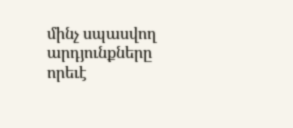մինչ սպասվող արդյունքները որեւէ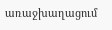առաջխաղացում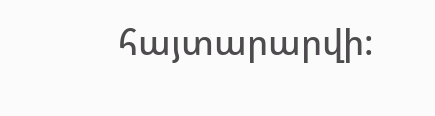հայտարարվի: